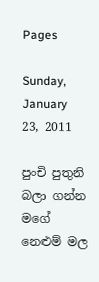Pages

Sunday, January 23, 2011

පුංචි පුතුනි බලා ගන්න මගේ නෙළුම් මල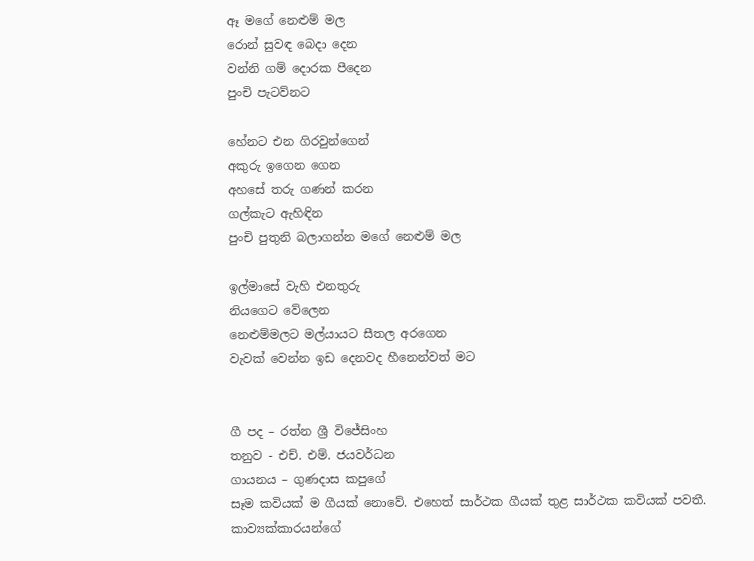ඈ මගේ නෙළුම් මල
රොන් සුවඳ බෙදා දෙන
වන්නි ගම් දොරක පීදෙන
පුංචි පැටව්නට

හේනට එන ගිරවුන්ගෙන්
අකුරු ඉගෙන ගෙන
අහසේ තරු ගණන් කරන
ගල්කැට ඇහිඳින
පුංචි පුතුනි බලාගන්න මගේ නෙළුම් මල

ඉල්මාසේ වැහි එනතුරු
නියගෙට වේලෙන
නෙළුම්මලට මල්යායට සීතල අරගෙන
වැවක් වෙන්න ඉඩ දෙනවද හීනෙන්වත් මට


ගී පද – රත්න ශ්‍රී විජේසිංහ
තනුව - එච්. එම්. ජයවර්ධන
ගායනය – ගුණදාස කපුගේ
සෑම කවියක් ම ගීයක් නොවේ. එහෙත් සාර්ථක ගීයක් තුළ සාර්ථක කවියක් පවතී. කාව්‍යක්කාරයන්ගේ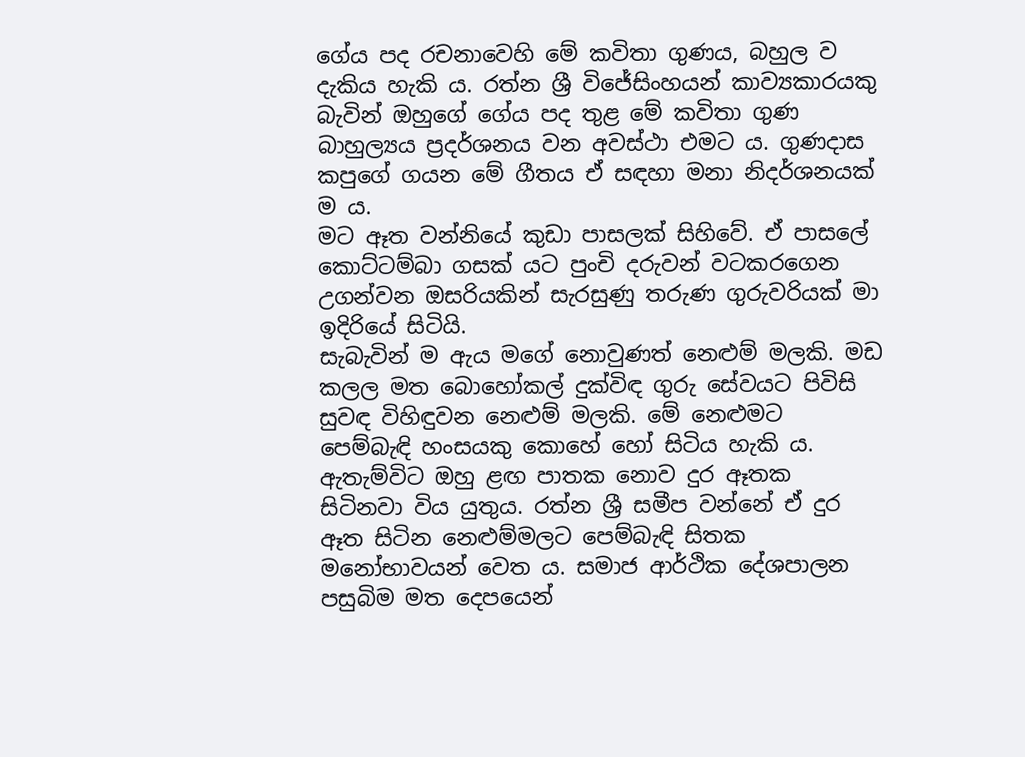ගේය පද රචනාවෙහි මේ කවිතා ගුණය, බහුල ව දැකිය හැකි ය. රත්න ශ්‍රී විජේසිංහයන් කාව්‍යකාරයකු බැවින් ඔහුගේ ගේය පද තුළ මේ කවිතා ගුණ බාහුල්‍යය ප්‍රදර්ශනය වන අවස්ථා එමට ය. ගුණදාස කපුගේ ගයන මේ ගීතය ඒ සඳහා මනා නිදර්ශනයක් ම ය.
මට ඈත වන්නියේ කුඩා පාසලක් සිහිවේ. ඒ පාසලේ කොට්ටම්බා ගසක් යට පුංචි දරුවන් වටකරගෙන උගන්වන ඔසරියකින් සැරසුණු තරුණ ගුරුවරියක් මා ඉදිරියේ සිටියි.
සැබැවින් ම ඇය මගේ නොවුණත් නෙළුම් මලකි. මඩ කලල මත බොහෝකල් දුක්විඳ ගුරු සේවයට පිවිසි සුවඳ විහිඳුවන නෙළුම් මලකි. මේ නෙළුමට පෙම්බැඳි හංසයකු කොහේ හෝ සිටිය හැකි ය. ඇතැම්විට ඔහු ළඟ පාතක නොව දුර ඈතක සිටිනවා විය යුතුය. රත්න ශ්‍රී සමීප වන්නේ ඒ දුර ඈත සිටින නෙළුම්මලට පෙම්බැඳි සිතක මනෝභාවයන් වෙත ය. සමාජ ආර්ථික දේශපාලන පසුබිම මත දෙපයෙන්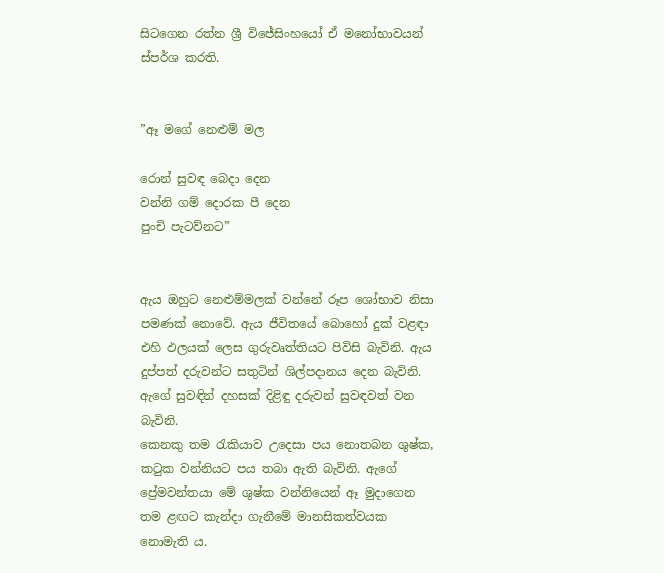සිටගෙන රත්න ශ්‍රී විජේසිංහයෝ ඒ මනෝභාවයන් ස්පර්ශ කරති.


”ඈ මගේ නෙළුම් මල

රොන් සුවඳ බෙදා දෙන
වන්නි ගම් දොරක පී දෙන
පුංචි පැටව්නට”


ඇය ඔහුට නෙළුම්මලක් වන්නේ රූප ශෝභාව නිසා පමණක් නොවේ. ඇය ජීවිතයේ බොහෝ දුක් වළඳා එහි ඵලයක් ලෙස ගුරුවෘත්තියට පිවිසි බැවිනි. ඇය දුප්පත් දරුවන්ට සතුටින් ශිල්පදානය දෙන බැවිනි. ඇගේ සුවඳින් දහසක් දිළිඳු දරුවන් සුවඳවත් වන බැවිනි.
කෙනකු තම රැකියාව උදෙසා පය නොතබන ශුෂ්ක, කටුක වන්නියට පය තබා ඇති බැවිනි. ඇගේ ප්‍රේමවන්තයා මේ ශුෂ්ක වන්නියෙන් ඈ මුදාගෙන තම ළඟට කැන්දා ගැනීමේ මානසිකත්වයක නොමැති ය.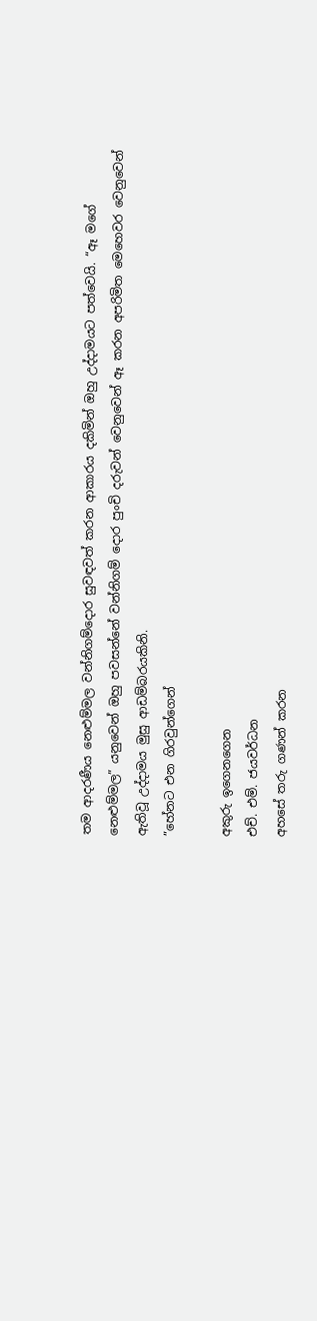තම ආදරණීය නෙළුම්මල වන්නිගම්දොර සුවඳවත් කරන ආකාරය දකිමින් ඔහු උද්දාමයට පත්වෙයි. “ඈ මගේ නෙළුම්මල” යනුවෙන් ඔහු පවසන්නේ වන්නිගම් දොර පුංචි දරුවන් වෙනුවෙන් ඈ කරන අපරිමිත මෙහෙවර වෙනුවෙන් ඇතිවූ උද්දාමය මුසු ආඩම්බරයකිනි.
”හේනට එන ගිරවුන්ගෙන්

අකුරු ඉගෙනගෙන
එච්. එම්. ජයවර්ධන
අහසේ තරු ගණන් කරන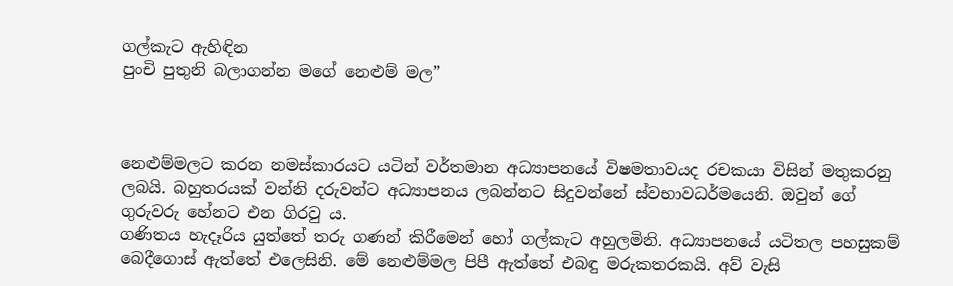ගල්කැට ඇහිඳින
පුංචි පුතුනි බලාගන්න මගේ නෙළුම් මල”



නෙළුම්මලට කරන නමස්කාරයට යටින් වර්තමාන අධ්‍යාපනයේ විෂමතාවයද රචකයා විසින් මතුකරනු ලබයි. බහුතරයක් වන්නි දරුවන්ට අධ්‍යාපනය ලබන්නට සිදුවන්නේ ස්වභාවධර්මයෙනි. ඔවුන් ගේ ගුරුවරු හේනට එන ගිරවු ය.
ගණිතය හැදෑරිය යුත්තේ තරු ගණන් කිරීමෙන් හෝ ගල්කැට අහුලමිනි. අධ්‍යාපනයේ යටිතල පහසුකම් බෙදීගොස් ඇත්තේ එලෙසිනි. මේ නෙළුම්මල පිපී ඇත්තේ එබඳු මරුකතරකයි. අව් වැසි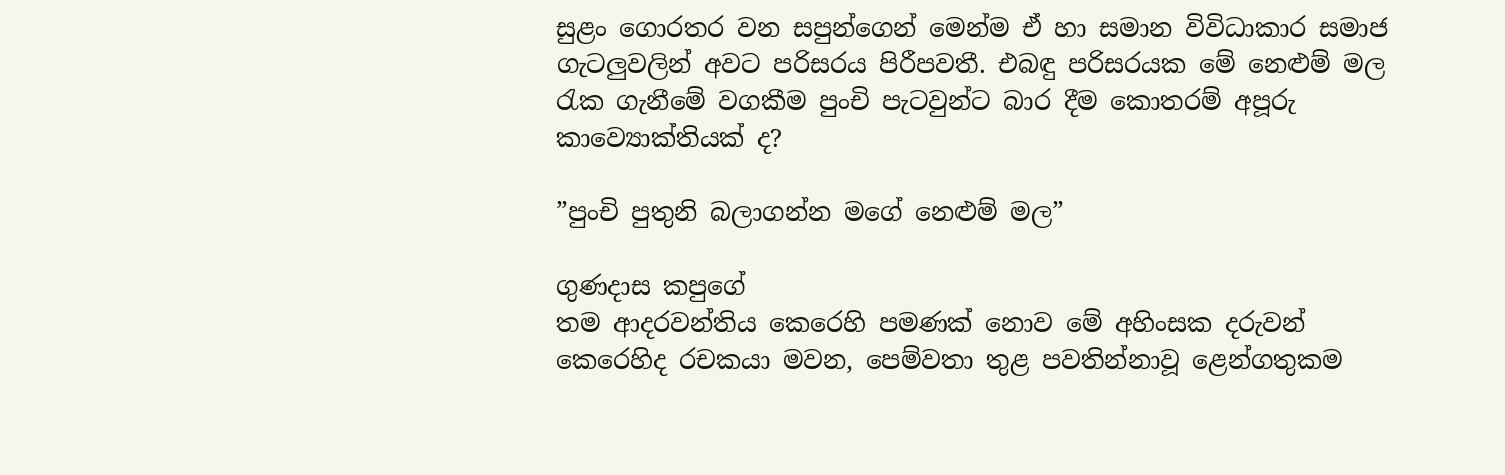සුළං ගොරතර වන සපුන්ගෙන් මෙන්ම ඒ හා සමාන විවිධාකාර සමාජ ගැටලුවලින් අවට පරිසරය පිරීපවතී. එබඳු පරිසරයක මේ නෙළුම් මල රැක ගැනීමේ වගකීම පුංචි පැටවුන්ට බාර දීම කොතරම් අපූරු කාව්‍යොක්තියක් ද?

”පුංචි පුතුනි බලාගන්න මගේ නෙළුම් මල”

ගුණදාස කපුගේ
තම ආදරවන්තිය කෙරෙහි පමණක් නොව මේ අහිංසක දරුවන් කෙරෙහිද රචකයා මවන, පෙම්වතා තුළ පවතින්නාවූ ළෙන්ගතුකම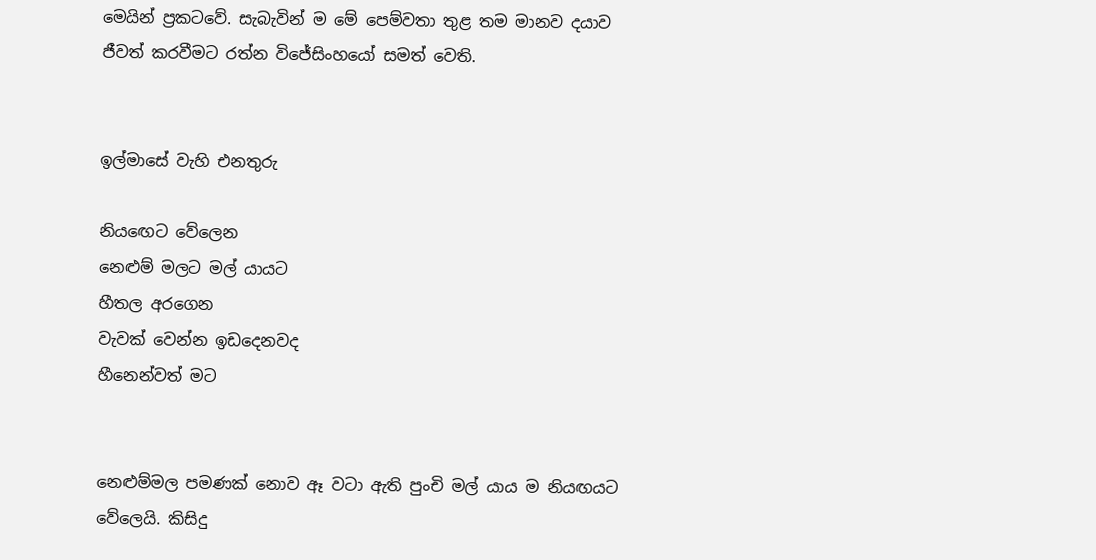මෙයින් ප්‍රකටවේ. සැබැවින් ම මේ පෙම්වතා තුළ තම මානව දයාව ජීවත් කරවීමට රත්න විජේසිංහයෝ සමත් වෙති.


ඉල්මාසේ වැහි එනතුරු

නියඟෙට වේලෙන
නෙළුම් මලට මල් යායට
හීතල අරගෙන
වැවක් වෙන්න ඉඩදෙනවද
හීනෙන්වත් මට


නෙළුම්මල පමණක් නොව ඈ වටා ඇති පුංචි මල් යාය ම නියඟයට වේලෙයි. කිසිදු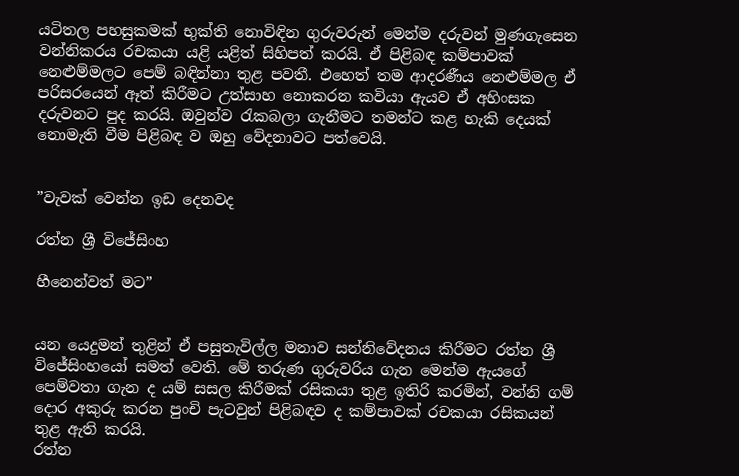යටිතල පහසුකමක් භුක්ති නොවිඳින ගුරුවරුන් මෙන්ම දරුවන් මුණගැසෙන වන්නිකරය රචකයා යළි යළිත් සිහිපත් කරයි. ඒ පිළිබඳ කම්පාවක් නෙළුම්මලට පෙම් බඳින්නා තුළ පවතී. එහෙත් තම ආදරණීය නෙළුම්මල ඒ පරිසරයෙන් ඈත් කිරීමට උත්සාහ නොකරන කවියා ඇයව ඒ අහිංසක දරුවනට පුද කරයි. ඔවුන්ව රැකබලා ගැනීමට තමන්ට කළ හැකි දෙයක් නොමැති වීම පිළිබඳ ව ඔහු වේදනාවට පත්වෙයි.


”වැවක් වෙන්න ඉඩ දෙනවද

රත්න ශ්‍රී විජේසිංහ

හීනෙන්වත් මට”


යන යෙදුමන් තුළින් ඒ පසුතැවිල්ල මනාව සන්නිවේදනය කිරීමට රත්න ශ්‍රී විජේසිංහයෝ සමත් වෙති. මේ තරුණ ගුරුවරිය ගැන මෙන්ම ඇයගේ පෙම්වතා ගැන ද යම් සසල කිරීමක් රසිකයා තුළ ඉතිරි කරමින්, වන්නි ගම් දොර අකුරු කරන පුංචි පැටවුන් පිළිබඳව ද කම්පාවක් රචකයා රසිකයන් තුළ ඇති කරයි.
රත්න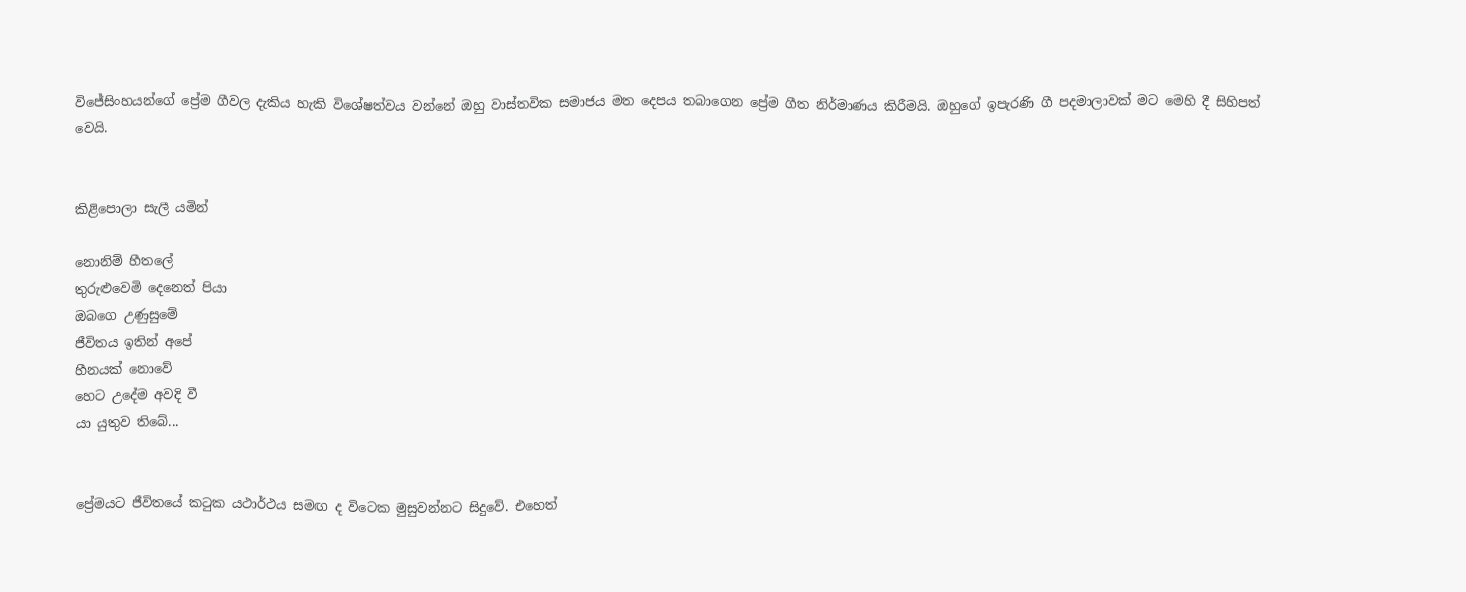විජේසිංහයන්ගේ ප්‍රේම ගීවල දැකිය හැකි විශේෂත්වය වන්නේ ඔහු වාස්තවික සමාජය මත දෙපය තබාගෙන ප්‍රේම ගීත නිර්මාණය කිරීමයි. ඔහුගේ ඉපැරණි ගී පදමාලාවක් මට මෙහි දී සිහිපත් වෙයි.


කිළිපොලා සැලී යමින්

නොනිම් හීතලේ
තුරුළුවෙමි දෙනෙත් පියා
ඔබගෙ උණුසුමේ
ජීවිතය ඉතින් අපේ
හීනයක් නොවේ
හෙට උදේම අවදි වී
යා යුතුව තිබේ...


ප්‍රේමයට ජීවිතයේ කටුක යථාර්ථය සමඟ ද විටෙක මුසුවන්නට සිදුවේ. එහෙත්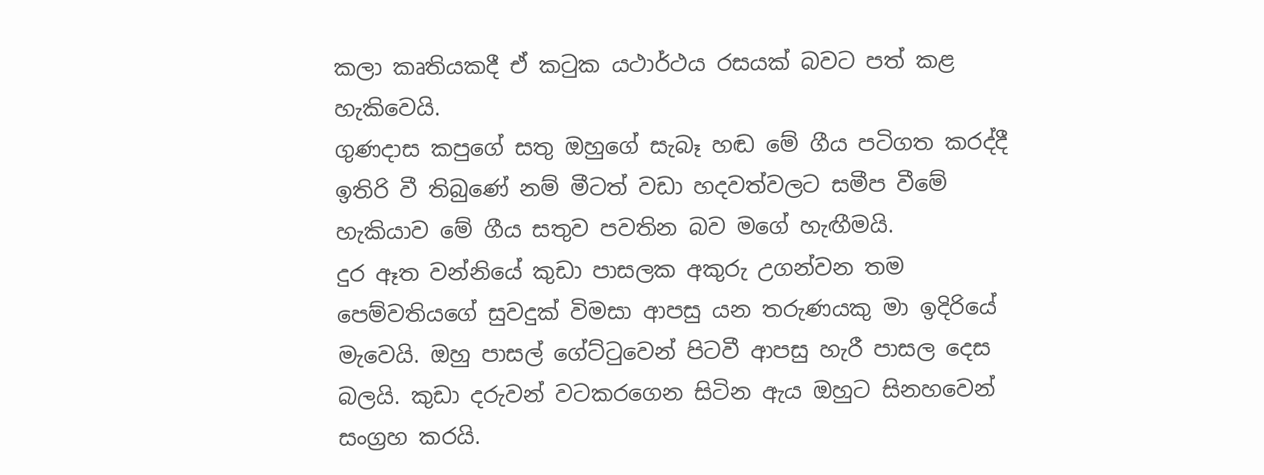කලා කෘතියකදී ඒ කටුක යථාර්ථය රසයක් බවට පත් කළ හැකිවෙයි.
ගුණදාස කපුගේ සතු ඔහුගේ සැබෑ හඬ මේ ගීය පටිගත කරද්දී ඉතිරි වී තිබුණේ නම් මීටත් වඩා හදවත්වලට සමීප වීමේ හැකියාව මේ ගීය සතුව පවතින බව මගේ හැඟීමයි.
දුර ඈත වන්නියේ කුඩා පාසලක අකුරු උගන්වන තම පෙම්වතියගේ සුවදුක් විමසා ආපසු යන තරුණයකු මා ඉදිරියේ මැවෙයි. ඔහු පාසල් ගේට්ටුවෙන් පිටවී ආපසු හැරී පාසල දෙස බලයි. කුඩා දරුවන් වටකරගෙන සිටින ඇය ඔහුට සිනහවෙන් සංග්‍රහ කරයි.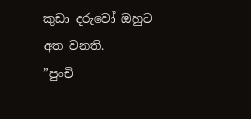කුඩා දරුවෝ ඔහුට අත වනති.
”පුංචි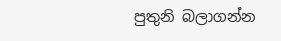පුතුනි බලාගන්න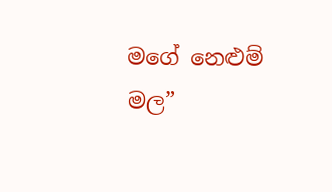මගේ නෙළුම් මල”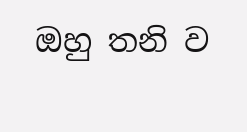ඔහු තනි ව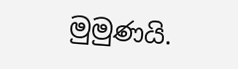මුමුණයි.